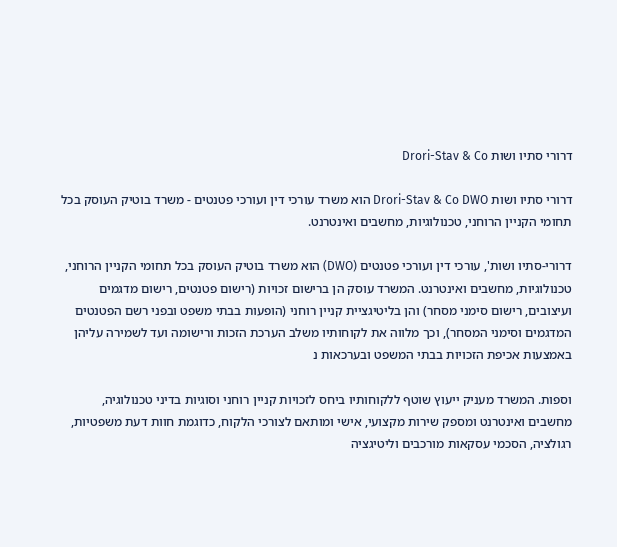דרורי סתיו ושות Drori-Stav & Co

דרורי סתיו ושות Drori-Stav & Co DWO הוא משרד עורכי דין ועורכי פטנטים - משרד בוטיק העוסק בכל תחומי הקניין הרוחני, טכנולוגיות, מחשבים ואינטרנט.

דרורי-סתיו ושות', עורכי דין ועורכי פטנטים (DWO) הוא משרד בוטיק העוסק בכל תחומי הקניין הרוחני, טכנולוגיות, מחשבים ואינטרנט. המשרד עוסק הן ברישום זכויות (רישום פטנטים, רישום מדגמים ועיצובים, רישום סימני מסחר) והן בליטיגציית קניין רוחני (הופעות בבתי משפט ובפני רשם הפטנטים המדגמים וסימני המסחר), וכך מלווה את לקוחותיו משלב הערכת הזכות ורישומה ועד לשמירה עליהן באמצעות אכיפת הזכויות בבתי המשפט ובערכאות נ

וספות. המשרד מעניק ייעוץ שוטף ללקוחותיו ביחס לזכויות קניין רוחני וסוגיות בדיני טכנולוגיה, מחשבים ואינטרנט ומספק שירות מקצועי, אישי ומותאם לצורכי הלקוח, כדוגמת חוות דעת משפטיות, רגולציה, הסכמי עסקאות מורכבים וליטיגציה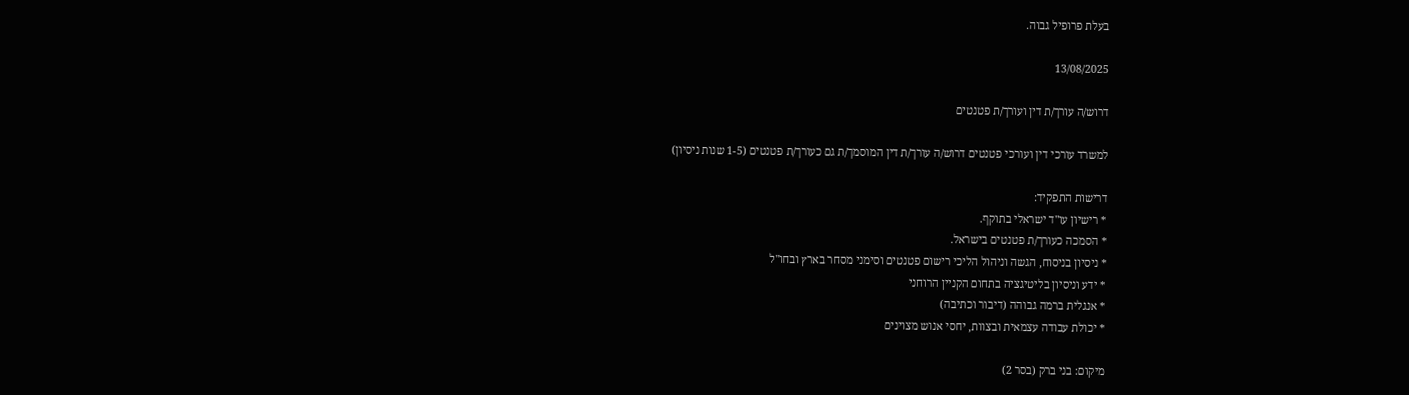בעלת פרופיל גבוה.

13/08/2025

דרוש/ה עורך/ת דין ועורך/ת פטנטים

למשרד עורכי דין ועורכי פטנטים דרוש/ה עורך/ת דין המוסמך/ת גם כעורך/ת פטנטים (1-5 שנות ניסיון)

דרישות התפקיד:
* רישיון עו"ד ישראלי בתוקף.
* הסמכה כעורך/ת פטנטים בישראל.
* ניסיון בניסוח, הגשה וניהול הליכי רישום פטנטים וסימני מסחר בארץ ובחו"ל
* ידע וניסיון בליטיגציה בתחום הקניין הרוחני
* אנגלית ברמה גבוהה (דיבור וכתיבה)
* יכולת עבודה עצמאית ובצוות, יחסי אנוש מצוינים

מיקום: בני ברק (בסר 2)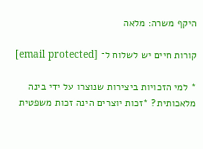היקף משרה: מלאה

קורות חיים יש לשלוח ל־ [email protected]

* למי הזכויות ביצירות שנוצרו על ידי בינה מלאכותית? *זכות יוצרים הינה זכות משפטית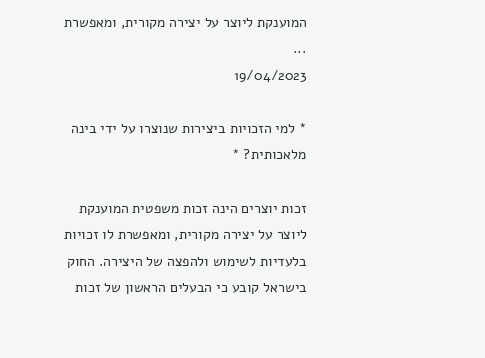המוענקת ליוצר על יצירה מקורית, ומאפשרת ...
19/04/2023

* למי הזכויות ביצירות שנוצרו על ידי בינה מלאכותית? *

זכות יוצרים הינה זכות משפטית המוענקת ליוצר על יצירה מקורית, ומאפשרת לו זכויות בלעדיות לשימוש ולהפצה של היצירה. החוק בישראל קובע כי הבעלים הראשון של זכות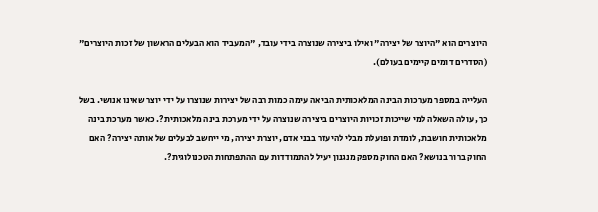היוצרים הוא "היוצר של יצירה" ואילו ביצירה שנוצרה בידי עובד, "המעביד הוא הבעלים הראשון של זכות היוצרים" (הסדרים דומים קיימים בעולם).

העלייה במספר מערכות הבינה המלאכותית הביאה עימה כמות רבה של יצירות שנוצרו על ידי יוצר שאינו אנושי. בשל כך, עולה השאלה למי שייכות זכויות היוצרים ביצירה שנוצרה על ידי מערכת בינה מלאכותית?. כאשר מערכת בינה מלאכותית חושבת, לומדת ופועלת מבלי להיעזר בבני אדם, יוצרת יצירה, מי ייחשב לבעלים של אותה יצירה? האם החוק ברור בנושא? האם החוק מספק מנגנון יעיל להתמודדות עם ההתפתחות הטכנולוגית?.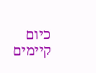כיום קיימים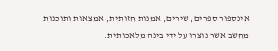אינספור ספרים, שירים, אמנות חזותית, אמצאות ותוכנות מחשב אשר נוצרו על ידי בינה מלאכותית.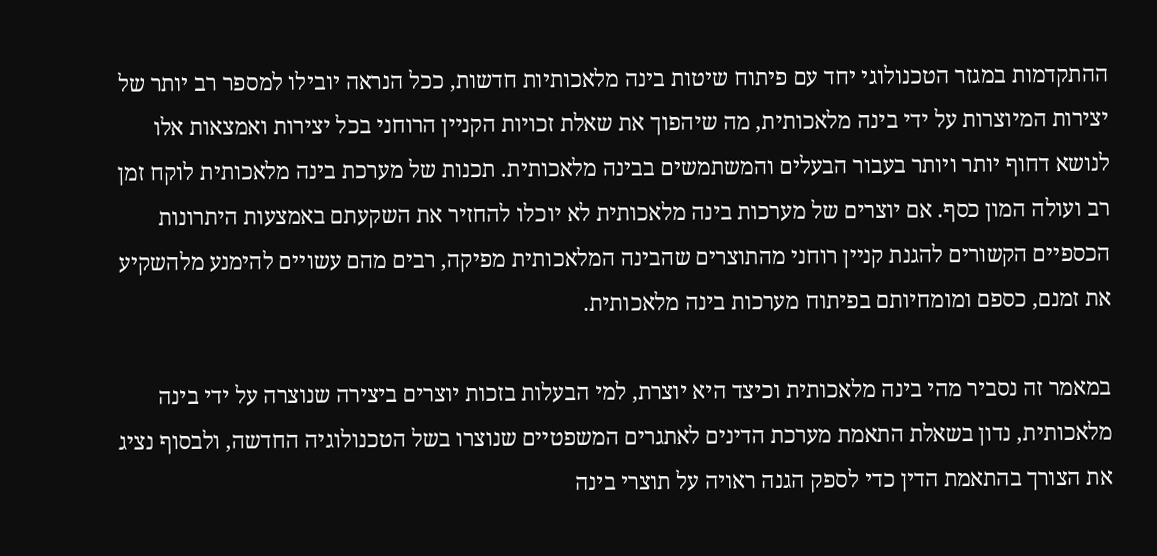ההתקדמות במגזר הטכנולוגי יחד עם פיתוח שיטות בינה מלאכותיות חדשות, ככל הנראה יובילו למספר רב יותר של יצירות המיוצרות על ידי בינה מלאכותית, מה שיהפוך את שאלת זכויות הקניין הרוחני בכל יצירות ואמצאות אלו לנושא דחוף יותר ויותר בעבור הבעלים והמשתמשים בבינה מלאכותית. תכנות של מערכת בינה מלאכותית לוקח זמן רב ועולה המון כסף. אם יוצרים של מערכות בינה מלאכותית לא יוכלו להחזיר את השקעתם באמצעות היתרונות הכספיים הקשורים להגנת קניין רוחני מהתוצרים שהבינה המלאכותית מפיקה, רבים מהם עשויים להימנע מלהשקיע את זמנם, כספם ומומחיותם בפיתוח מערכות בינה מלאכותית.

במאמר זה נסביר מהי בינה מלאכותית וכיצד היא יוצרת, למי הבעלות בזכות יוצרים ביצירה שנוצרה על ידי בינה מלאכותית, נדון בשאלת התאמת מערכת הדינים לאתגרים המשפטיים שנוצרו בשל הטכנולוגיה החדשה, ולבסוף נציג את הצורך בהתאמת הדין כדי לספק הגנה ראויה על תוצרי בינה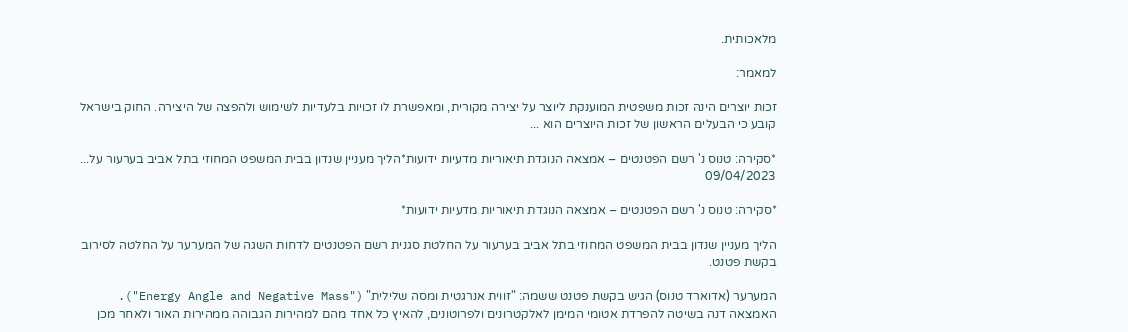מלאכותית.

למאמר:

זכות יוצרים הינה זכות משפטית המוענקת ליוצר על יצירה מקורית, ומאפשרת לו זכויות בלעדיות לשימוש ולהפצה של היצירה. החוק בישראל קובע כי הבעלים הראשון של זכות היוצרים הוא ...

*סקירה: טנוס נ' רשם הפטנטים – אמצאה הנוגדת תיאוריות מדעיות ידועות*הליך מעניין שנדון בבית המשפט המחוזי בתל אביב בערעור על...
09/04/2023

*סקירה: טנוס נ' רשם הפטנטים – אמצאה הנוגדת תיאוריות מדעיות ידועות*

הליך מעניין שנדון בבית המשפט המחוזי בתל אביב בערעור על החלטת סגנית רשם הפטנטים לדחות השגה של המערער על החלטה לסירוב בקשת פטנט.

המערער (אדוארד טנוס) הגיש בקשת פטנט ששמה: "זווית אנרגטית ומסה שלילית" ("Energy Angle and Negative Mass"). האמצאה דנה בשיטה להפרדת אטומי המימן לאלקטרונים ולפרוטונים, להאיץ כל אחד מהם למהירות הגבוהה ממהירות האור ולאחר מכן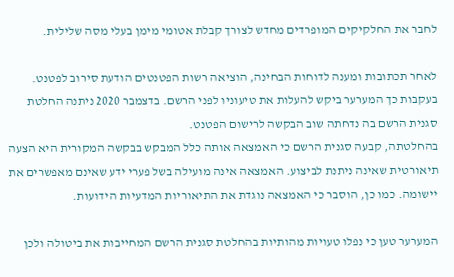לחבר את החלקיקים המופרדים מחדש לצורך קבלת אטומי מימן בעלי מסה שלילית.

לאחר תכתובות ומענה לדוחות הבחינה, הוציאה רשות הפטנטים הודעת סירוב לפטנט. בעקבות כך המערער ביקש להעלות את טיעוניו לפני הרשם. בדצמבר 2020 ניתנה החלטת סגנית הרשם בה נדחתה שוב הבקשה לרישום הפטנט.
בהחלטתה, קבעה סגנית הרשם כי האמצאה אותה כלל המבקש בבקשה המקורית היא הצעה תיאורטית שאינה ניתנת לביצוע. האמצאה אינה מועילה בשל פערי ידע שאינם מאפשרים את יישומה. כמו כן, הוסבר כי האמצאה נוגדת את התיאוריות המדעיות הידועות.

המערער טען כי נפלו טעויות מהותיות בהחלטת סגנית הרשם המחייבות את ביטולה ולכן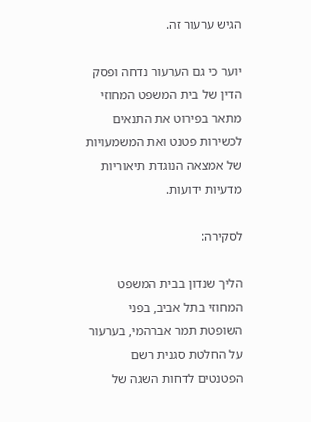הגיש ערעור זה.

יוער כי גם הערעור נדחה ופסק הדין של בית המשפט המחוזי מתאר בפירוט את התנאים לכשירות פטנט ואת המשמעויות של אמצאה הנוגדת תיאוריות מדעיות ידועות.

לסקירה:

הליך שנדון בבית המשפט המחוזי בתל אביב, בפני השופטת תמר אברהמי, בערעור על החלטת סגנית רשם הפטנטים לדחות השגה של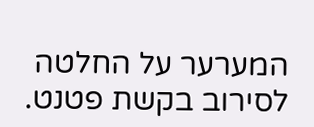המערער על החלטה לסירוב בקשת פטנט.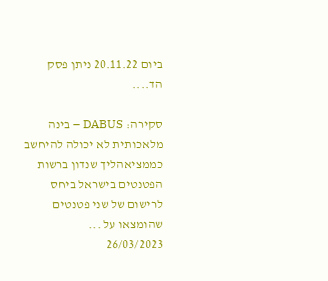ביום 20.11.22 ניתן פסק הד....

סקירה: DABUS – בינה מלאכותית לא יכולה להיחשב כממציאהליך שנדון ברשות הפטנטים בישראל ביחס לרישום של שני פטנטים שהומצאו על ...
26/03/2023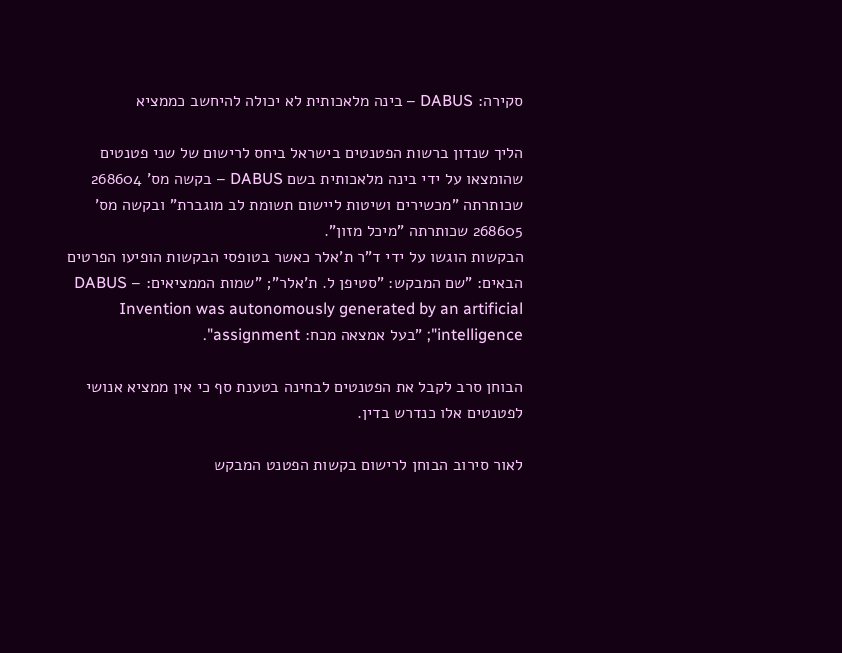סקירה: DABUS – בינה מלאכותית לא יכולה להיחשב כממציא

הליך שנדון ברשות הפטנטים בישראל ביחס לרישום של שני פטנטים שהומצאו על ידי בינה מלאכותית בשם DABUS – בקשה מס' 268604 שכותרתה "מכשירים ושיטות ליישום תשומת לב מוגברת" ובקשה מס' 268605 שכותרתה "מיכל מזון".
הבקשות הוגשו על ידי ד"ר ת'אלר כאשר בטופסי הבקשות הופיעו הפרטים הבאים: "שם המבקש: "סטיפן ל. ת'אלר"; "שמות הממציאים: DABUS – Invention was autonomously generated by an artificial intelligence"; "בעל אמצאה מכח: assignment".

הבוחן סרב לקבל את הפטנטים לבחינה בטענת סף כי אין ממציא אנושי לפטנטים אלו כנדרש בדין.

לאור סירוב הבוחן לרישום בקשות הפטנט המבקש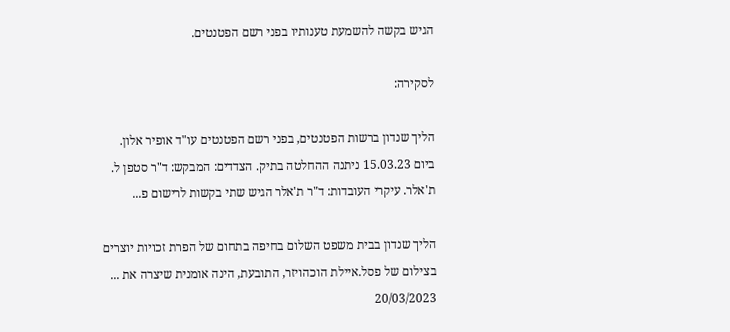הגיש בקשה להשמעת טענותיו בפני רשם הפטנטים.

לסקירה:

הליך שנדון ברשות הפטנטים, בפני רשם הפטנטים עו"ד אופיר אלון. ביום 15.03.23 ניתנה ההחלטה בתיק. הצדדים: המבקש: ד"ר סטפן ל. ת'אלר. עיקרי העובדות: ד"ר ת'אלר הגיש שתי בקשות לרישום פ...

הליך שנדון בבית משפט השלום בחיפה בתחום של הפרת זכויות יוצרים בצילום של פסל.איילת הוכהויזר, התובעת, הינה אומנית שיצרה את ...
20/03/2023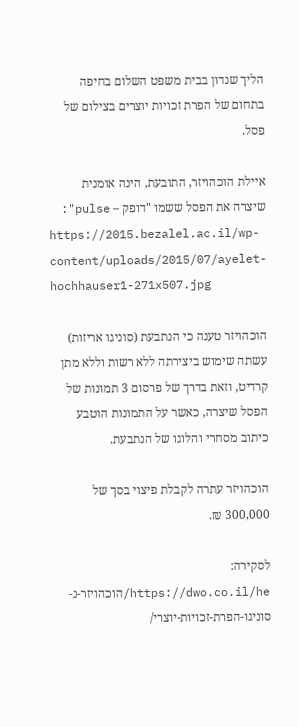הליך שנדון בבית משפט השלום בחיפה בתחום של הפרת זכויות יוצרים בצילום של פסל.

איילת הוכהויזר, התובעת, הינה אומנית שיצרה את הפסל ששמו "דופק – pulse":
https://2015.bezalel.ac.il/wp-content/uploads/2015/07/ayelet-hochhauser1-271x507.jpg

הוכהויזר טענה כי הנתבעת (סוניגו אריזות) עשתה שימוש ביצירתה ללא רשות וללא מתן קרדיט, וזאת בדרך של פרסום 3 תמונות של הפסל שיצרה, כאשר על התמונות הוטבע כיתוב מסחרי והלוגו של הנתבעת.

הוכהויזר עתרה לקבלת פיצוי בסך של 300,000 ₪.

לסקירה:
https://dwo.co.il/he/הוכהויזר-נ-סוניגו-הפרת-זכויות-יוצרי/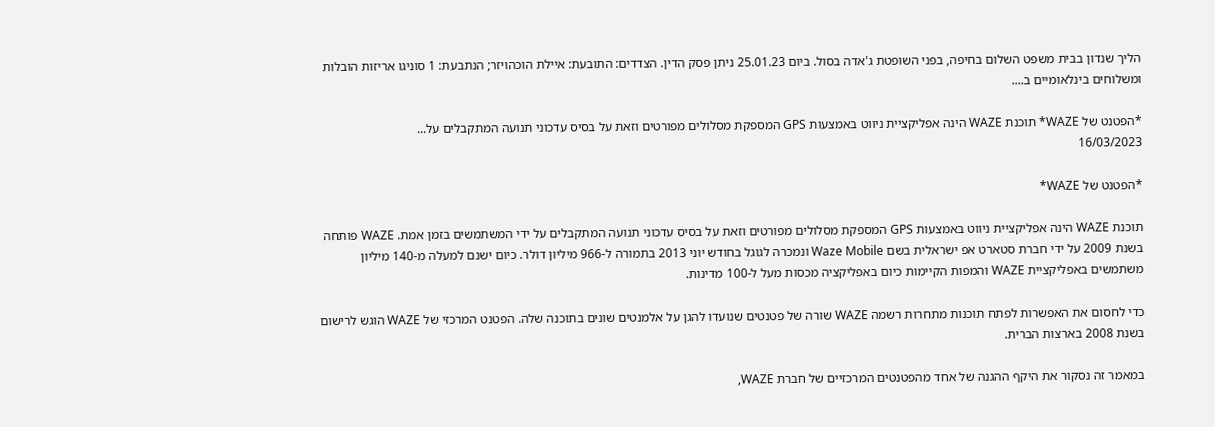הליך שנדון בבית משפט השלום בחיפה, בפני השופטת ג'אדה בסול. ביום 25.01.23 ניתן פסק הדין. הצדדים: התובעת: איילת הוכהויזר; הנתבעת: 1 סוניגו אריזות הובלות ומשלוחים בינלאומיים ב....

*הפטנט של WAZE* תוכנת WAZE הינה אפליקציית ניווט באמצעות GPS המספקת מסלולים מפורטים וזאת על בסיס עדכוני תנועה המתקבלים על...
16/03/2023

*הפטנט של WAZE*

תוכנת WAZE הינה אפליקציית ניווט באמצעות GPS המספקת מסלולים מפורטים וזאת על בסיס עדכוני תנועה המתקבלים על ידי המשתמשים בזמן אמת. WAZE פותחה בשנת 2009 על ידי חברת סטארט אפ ישראלית בשם Waze Mobile ונמכרה לגוגל בחודש יוני 2013 בתמורה ל-966 מיליון דולר. כיום ישנם למעלה מ-140 מיליון משתמשים באפליקציית WAZE והמפות הקיימות כיום באפליקציה מכסות מעל ל-100 מדינות.

כדי לחסום את האפשרות לפתח תוכנות מתחרות רשמה WAZE שורה של פטנטים שנועדו להגן על אלמנטים שונים בתוכנה שלה. הפטנט המרכזי של WAZE הוגש לרישום בשנת 2008 בארצות הברית.

במאמר זה נסקור את היקף ההגנה של אחד מהפטנטים המרכזיים של חברת WAZE,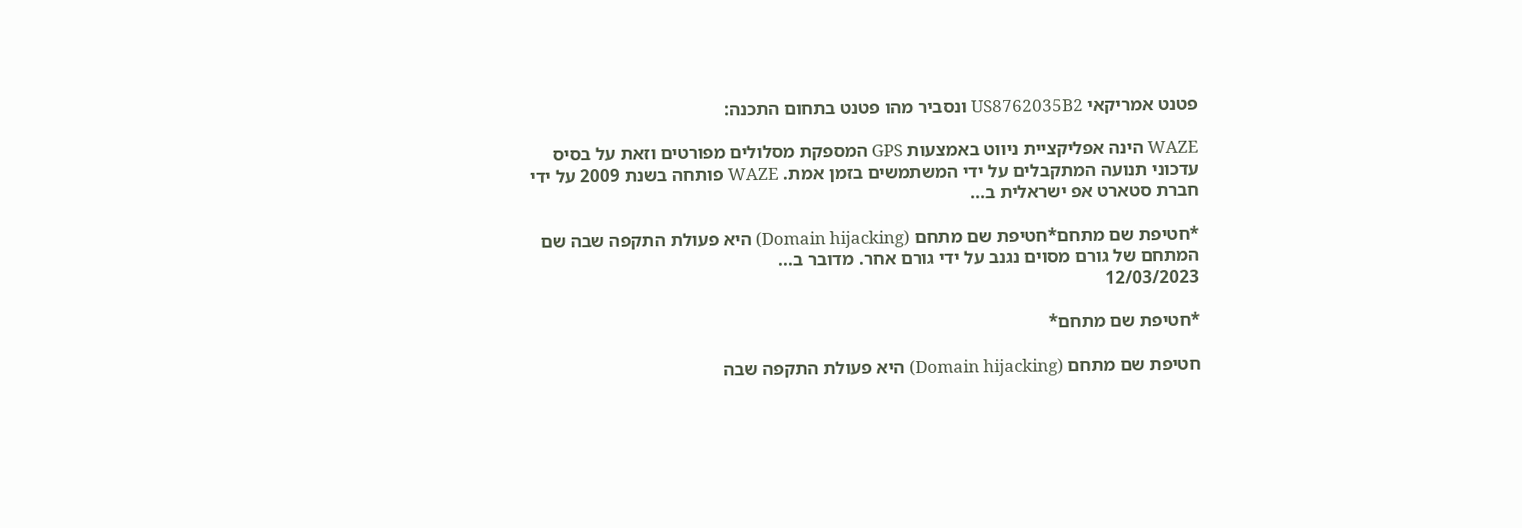פטנט אמריקאי US8762035B2 ונסביר מהו פטנט בתחום התכנה:

WAZE הינה אפליקציית ניווט באמצעות GPS המספקת מסלולים מפורטים וזאת על בסיס עדכוני תנועה המתקבלים על ידי המשתמשים בזמן אמת. WAZE פותחה בשנת 2009 על ידי חברת סטארט אפ ישראלית ב...

*חטיפת שם מתחם*חטיפת שם מתחם (Domain hijacking) היא פעולת התקפה שבה שם המתחם של גורם מסוים נגנב על ידי גורם אחר. מדובר ב...
12/03/2023

*חטיפת שם מתחם*

חטיפת שם מתחם (Domain hijacking) היא פעולת התקפה שבה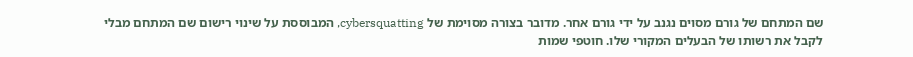שם המתחם של גורם מסוים נגנב על ידי גורם אחר. מדובר בצורה מסוימת של cybersquatting, המבוססת על שינוי רישום שם המתחם מבלי לקבל את רשותו של הבעלים המקורי שלו. חוטפי שמות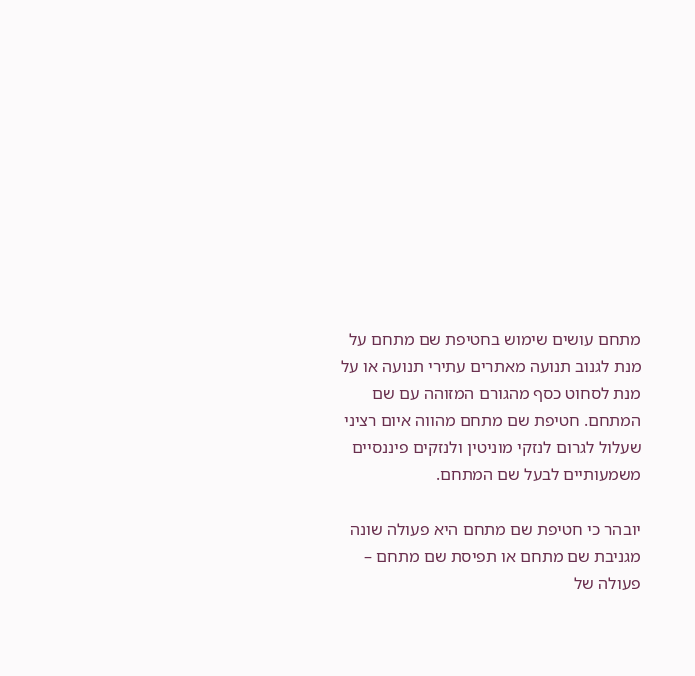מתחם עושים שימוש בחטיפת שם מתחם על מנת לגנוב תנועה מאתרים עתירי תנועה או על מנת לסחוט כסף מהגורם המזוהה עם שם המתחם. חטיפת שם מתחם מהווה איום רציני שעלול לגרום לנזקי מוניטין ולנזקים פיננסיים משמעותיים לבעל שם המתחם.

יובהר כי חטיפת שם מתחם היא פעולה שונה מגניבת שם מתחם או תפיסת שם מתחם – פעולה של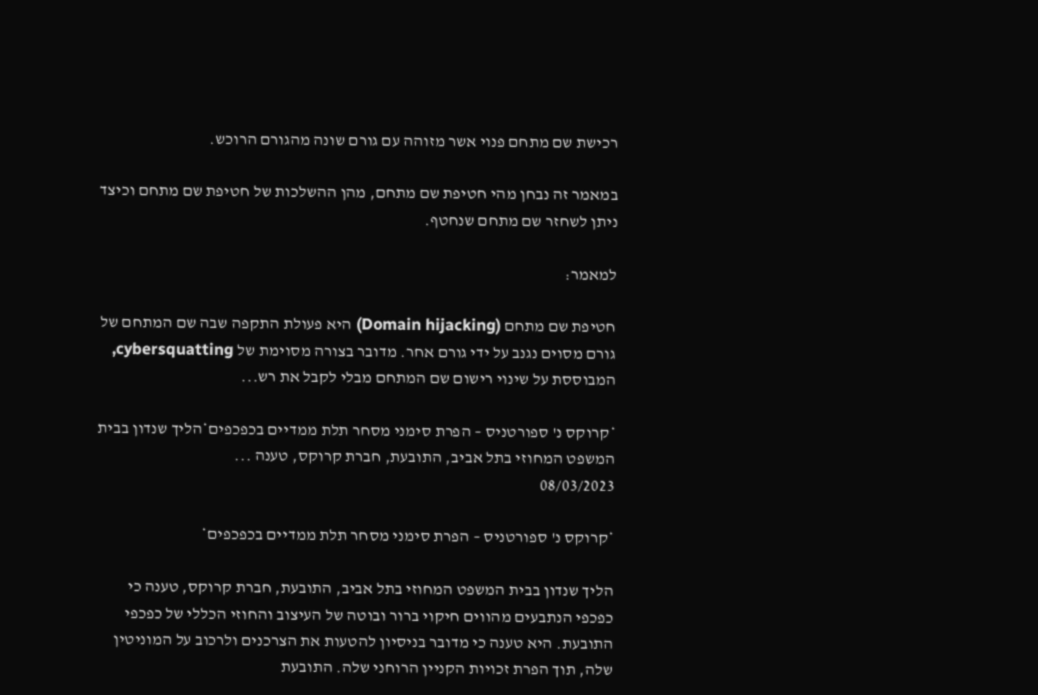רכישת שם מתחם פנוי אשר מזוהה עם גורם שונה מהגורם הרוכש.

במאמר זה נבחן מהי חטיפת שם מתחם, מהן ההשלכות של חטיפת שם מתחם וכיצד ניתן לשחזר שם מתחם שנחטף.

למאמר:

חטיפת שם מתחם (Domain hijacking) היא פעולת התקפה שבה שם המתחם של גורם מסוים נגנב על ידי גורם אחר. מדובר בצורה מסוימת של cybersquatting, המבוססת על שינוי רישום שם המתחם מבלי לקבל את רש...

*קרוקס נ' ספורטניס – הפרת סימני מסחר תלת ממדיים בכפכפים*הליך שנדון בבית המשפט המחוזי בתל אביב, התובעת, חברת קרוקס, טענה ...
08/03/2023

*קרוקס נ' ספורטניס – הפרת סימני מסחר תלת ממדיים בכפכפים*

הליך שנדון בבית המשפט המחוזי בתל אביב, התובעת, חברת קרוקס, טענה כי כפכפי הנתבעים מהווים חיקוי ברור ובוטה של העיצוב והחוזי הכללי של כפכפי התובעת. היא טענה כי מדובר בניסיון להטעות את הצרכנים ולרכוב על המוניטין שלה, תוך הפרת זכויות הקניין הרוחני שלה. התובעת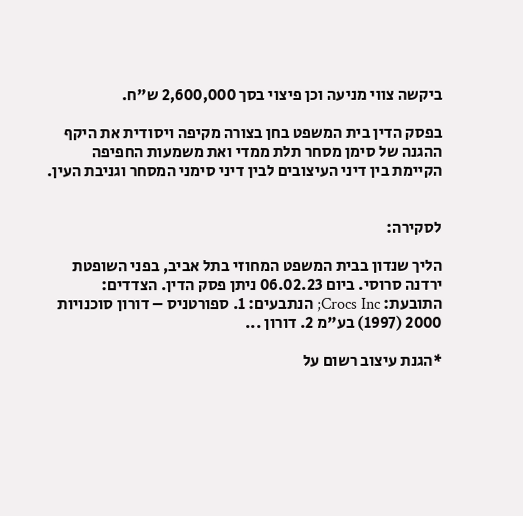ביקשה צווי מניעה וכן פיצוי בסך 2,600,000 ש"ח.

בפסק הדין בית המשפט בחן בצורה מקיפה ויסודית את היקף ההגנה של סימן מסחר תלת ממדי ואת משמעות החפיפה הקיימת בין דיני העיצובים לבין דיני סימני המסחר וגניבת העין.


לסקירה:

הליך שנדון בבית המשפט המחוזי בתל אביב, בפני השופטת ירדנה סרוסי. ביום 06.02.23 ניתן פסק הדין. הצדדים: התובעת: Crocs Inc; הנתבעים: 1. ספורטניס – דורון סוכנויות 2000 (1997) בע"מ 2. דורון ...

*הגנת עיצוב רשום על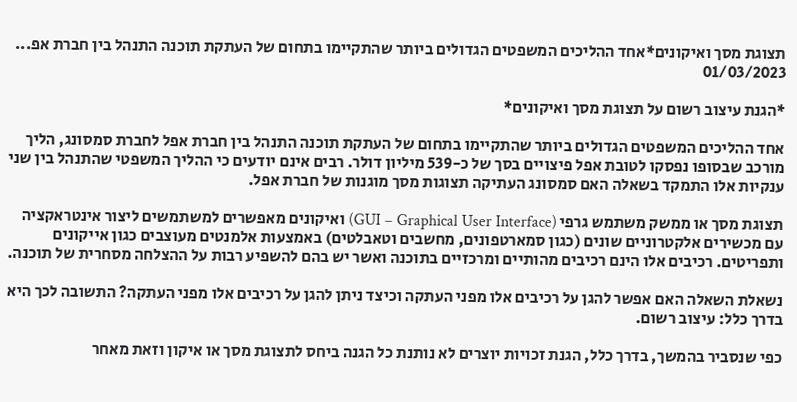תצוגת מסך ואיקונים*אחד ההליכים המשפטים הגדולים ביותר שהתקיימו בתחום של העתקת תוכנה התנהל בין חברת אפ...
01/03/2023

*הגנת עיצוב רשום על תצוגת מסך ואיקונים*

אחד ההליכים המשפטים הגדולים ביותר שהתקיימו בתחום של העתקת תוכנה התנהל בין חברת אפל לחברת סמסונג, הליך מורכב שבסופו נפסקו לטובת אפל פיצויים בסך של כ-539 מיליון דולר. רבים אינם יודעים כי ההליך המשפטי שהתנהל בין שני ענקיות אלו התמקד בשאלה האם סמסונג העתיקה תצוגות מסך מוגנות של חברת אפל.

תצוגת מסך או ממשק משתמש גרפי (GUI – Graphical User Interface) ואיקונים מאפשרים למשתמשים ליצור אינטראקציה עם מכשירים אלקטרוניים שונים (כגון סמארטפונים, מחשבים וטאבלטים) באמצעות אלמנטים מעוצבים כגון אייקונים ותפריטים. רכיבים אלו הינם רכיבים מהותיים ומרכזיים בתוכנה ואשר יש בהם להשפיע רבות על ההצלחה מסחרית של תוכנה.

נשאלת השאלה האם אפשר להגן על רכיבים אלו מפני העתקה וכיצד ניתן להגן על רכיבים אלו מפני העתקה? התשובה לכך היא בדרך כלל: עיצוב רשום.

כפי שנסביר בהמשך, בדרך כלל, הגנת זכויות יוצרים לא נותנת כל הגנה ביחס לתצוגת מסך או איקון וזאת מאחר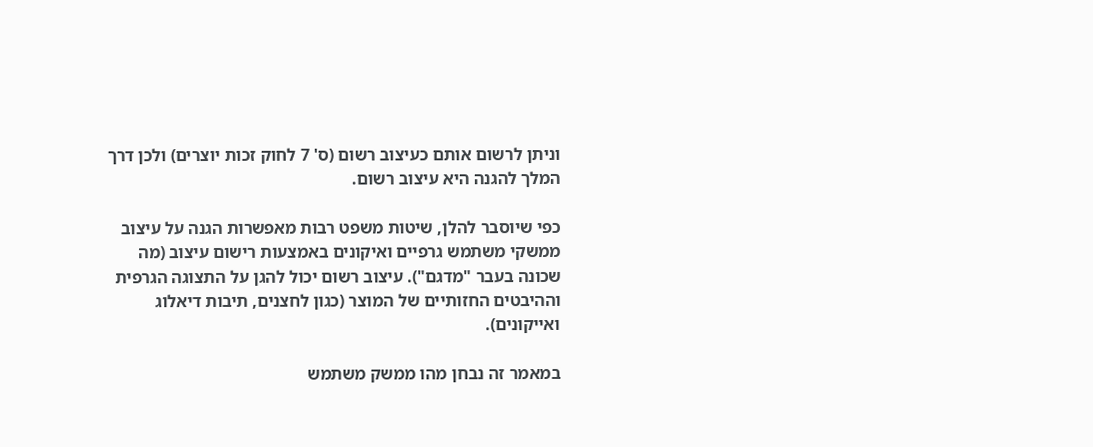וניתן לרשום אותם כעיצוב רשום (ס' 7 לחוק זכות יוצרים) ולכן דרך המלך להגנה היא עיצוב רשום.

כפי שיוסבר להלן, שיטות משפט רבות מאפשרות הגנה על עיצוב ממשקי משתמש גרפיים ואיקונים באמצעות רישום עיצוב (מה שכונה בעבר "מדגם"). עיצוב רשום יכול להגן על התצוגה הגרפית וההיבטים החזותיים של המוצר (כגון לחצנים, תיבות דיאלוג ואייקונים).

במאמר זה נבחן מהו ממשק משתמש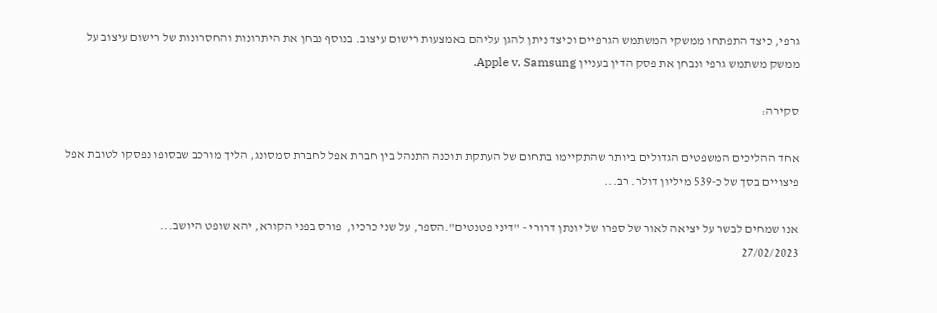גרפי, כיצד התפתחו ממשקי המשתמש הגרפיים וכיצד ניתן להגן עליהם באמצעות רישום עיצוב. בנוסף נבחן את היתרונות והחסרונות של רישום עיצוב על ממשק משתמש גרפי ונבחן את פסק הדין בעניין Apple v. Samsung.

סקירה:

אחד ההליכים המשפטים הגדולים ביותר שהתקיימו בתחום של העתקת תוכנה התנהל בין חברת אפל לחברת סמסונג, הליך מורכב שבסופו נפסקו לטובת אפל פיצויים בסך של כ-539 מיליון דולר. רב...

אנו שמחים לבשר על יציאה לאור של ספרו של יונתן דרורי - "דיני פטנטים".הספר, על שני כרכיו,  פורס בפני הקורא, יהא שופט היושב...
27/02/2023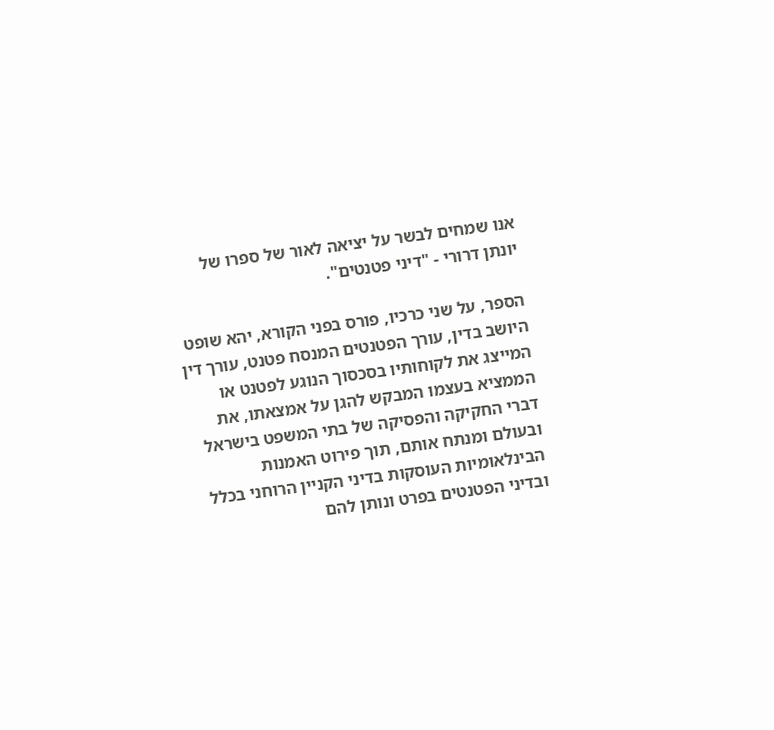אנו שמחים לבשר על יציאה לאור של ספרו של יונתן דרורי - "דיני פטנטים".

הספר, על שני כרכיו, פורס בפני הקורא, יהא שופט היושב בדין, עורך הפטנטים המנסח פטנט, עורך דין המייצג את לקוחותיו בסכסוך הנוגע לפטנט או הממציא בעצמו המבקש להגן על אמצאתו, את דברי החקיקה והפסיקה של בתי המשפט בישראל ובעולם ומנתח אותם, תוך פירוט האמנות הבינלאומיות העוסקות בדיני הקניין הרוחני בכלל ובדיני הפטנטים בפרט ונותן להם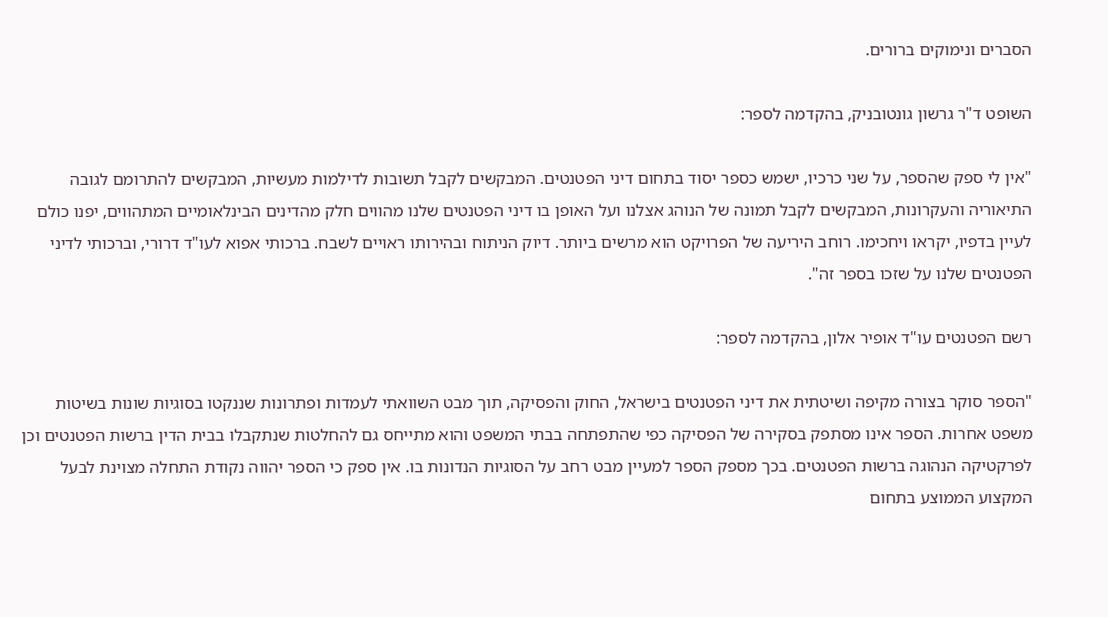הסברים ונימוקים ברורים.

השופט ד"ר גרשון גונטובניק, בהקדמה לספר:

"אין לי ספק שהספר, על שני כרכיו, ישמש כספר יסוד בתחום דיני הפטנטים. המבקשים לקבל תשובות לדילמות מעשיות, המבקשים להתרומם לגובה התיאוריה והעקרונות, המבקשים לקבל תמונה של הנוהג אצלנו ועל האופן בו דיני הפטנטים שלנו מהווים חלק מהדינים הבינלאומיים המתהווים, יפנו כולם לעיין בדפיו, יקראו ויחכימו. רוחב היריעה של הפרויקט הוא מרשים ביותר. דיוק הניתוח ובהירותו ראויים לשבח. ברכותי אפוא לעו"ד דרורי, וברכותי לדיני הפטנטים שלנו על שזכו בספר זה".

רשם הפטנטים עו"ד אופיר אלון, בהקדמה לספר:

"הספר סוקר בצורה מקיפה ושיטתית את דיני הפטנטים בישראל, החוק והפסיקה, תוך מבט השוואתי לעמדות ופתרונות שננקטו בסוגיות שונות בשיטות משפט אחרות. הספר אינו מסתפק בסקירה של הפסיקה כפי שהתפתחה בבתי המשפט והוא מתייחס גם להחלטות שנתקבלו בבית הדין ברשות הפטנטים וכן לפרקטיקה הנהוגה ברשות הפטנטים. בכך מספק הספר למעיין מבט רחב על הסוגיות הנדונות בו. אין ספק כי הספר יהווה נקודת התחלה מצוינת לבעל המקצוע הממוצע בתחום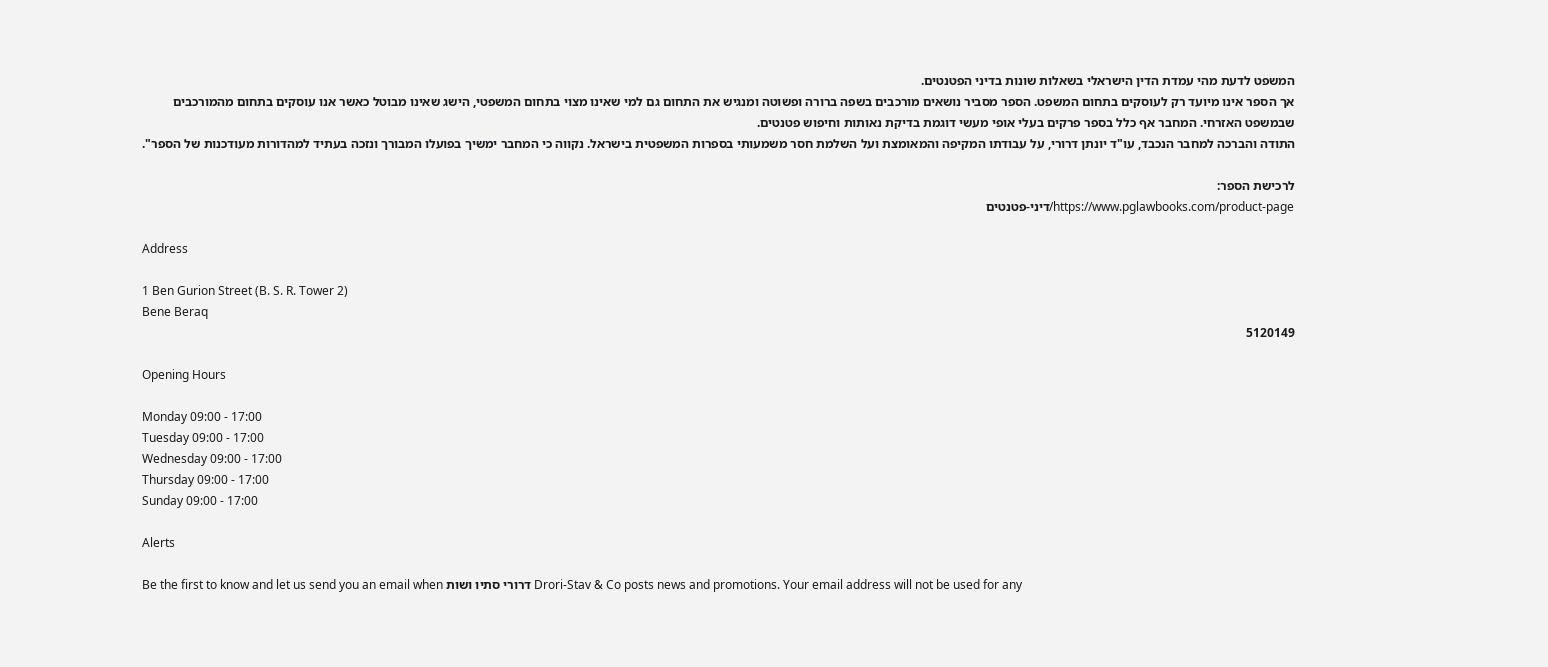המשפט לדעת מהי עמדת הדין הישראלי בשאלות שונות בדיני הפטנטים.
אך הספר אינו מיועד רק לעוסקים בתחום המשפט. הספר מסביר נושאים מורכבים בשפה ברורה ופשוטה ומנגיש את התחום גם למי שאינו מצוי בתחום המשפטי, הישג שאינו מבוטל כאשר אנו עוסקים בתחום מהמורכבים שבמשפט האזרחי. המחבר אף כלל בספר פרקים בעלי אופי מעשי דוגמת בדיקת נאותות וחיפוש פטנטים.
התודה והברכה למחבר הנכבד, עו"ד יונתן דרורי, על עבודתו המקיפה והמאומצת ועל השלמת חסר משמעותי בספרות המשפטית בישראל. נקווה כי המחבר ימשיך בפועלו המבורך ונזכה בעתיד למהדורות מעודכנות של הספר".

לרכישת הספר:
https://www.pglawbooks.com/product-page/דיני-פטנטים

Address

1 Ben Gurion Street (B. S. R. Tower 2)
Bene Beraq
5120149

Opening Hours

Monday 09:00 - 17:00
Tuesday 09:00 - 17:00
Wednesday 09:00 - 17:00
Thursday 09:00 - 17:00
Sunday 09:00 - 17:00

Alerts

Be the first to know and let us send you an email when דרורי סתיו ושות Drori-Stav & Co posts news and promotions. Your email address will not be used for any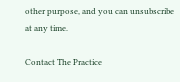other purpose, and you can unsubscribe at any time.

Contact The Practice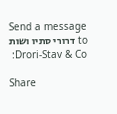Send a message to דרורי סתיו ושות Drori-Stav & Co:

Share